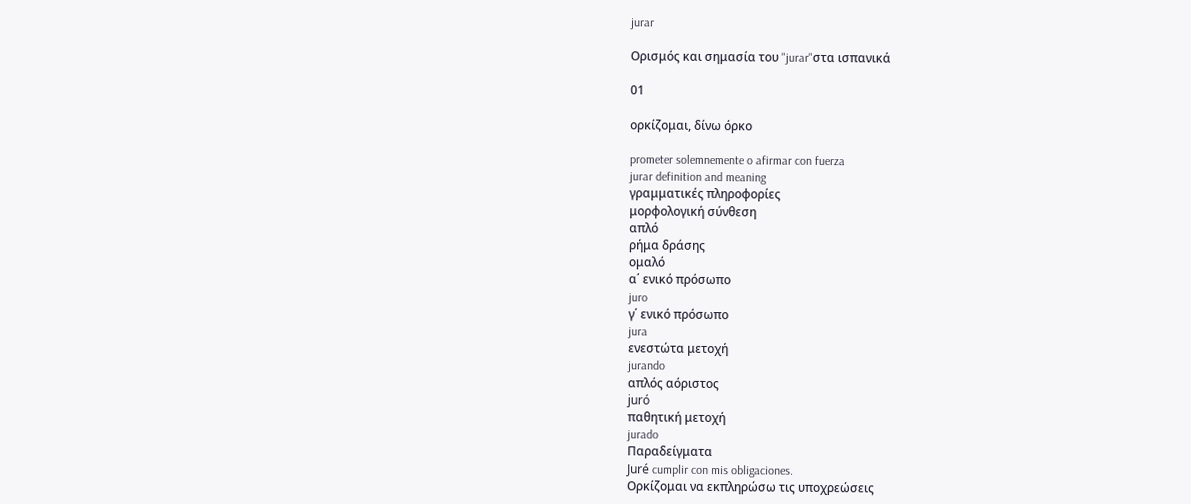jurar

Ορισμός και σημασία του "jurar"στα ισπανικά

01

ορκίζομαι, δίνω όρκο

prometer solemnemente o afirmar con fuerza
jurar definition and meaning
γραμματικές πληροφορίες
μορφολογική σύνθεση
απλό
ρήμα δράσης
ομαλό
α΄ ενικό πρόσωπο
juro
γ΄ ενικό πρόσωπο
jura
ενεστώτα μετοχή
jurando
απλός αόριστος
juró
παθητική μετοχή
jurado
Παραδείγματα
Juré cumplir con mis obligaciones.
Ορκίζομαι να εκπληρώσω τις υποχρεώσεις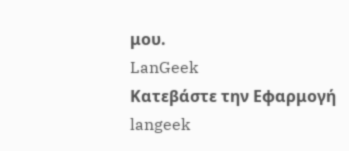μου.
LanGeek
Κατεβάστε την Εφαρμογή
langeek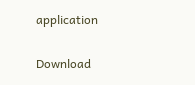application

Download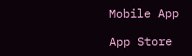Mobile App

App Store